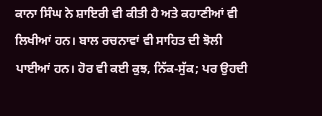ਕਾਨਾ ਸਿੰਘ ਨੇ ਸ਼ਾਇਰੀ ਵੀ ਕੀਤੀ ਹੈ ਅਤੇ ਕਹਾਣੀਆਂ ਵੀ ਲਿਖੀਆਂ ਹਨ। ਬਾਲ ਰਚਨਾਵਾਂ ਵੀ ਸਾਹਿਤ ਦੀ ਝੋਲੀ ਪਾਈਆਂ ਹਨ। ਹੋਰ ਵੀ ਕਈ ਕੁਝ, ਨਿੱਕ-ਸੁੱਕ; ਪਰ ਉਹਦੀ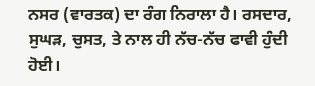ਨਸਰ (ਵਾਰਤਕ) ਦਾ ਰੰਗ ਨਿਰਾਲਾ ਹੈ। ਰਸਦਾਰ, ਸੁਘੜ, ਚੁਸਤ, ਤੇ ਨਾਲ ਹੀ ਨੱਚ-ਨੱਚ ਫਾਵੀ ਹੁੰਦੀ ਹੋਈ।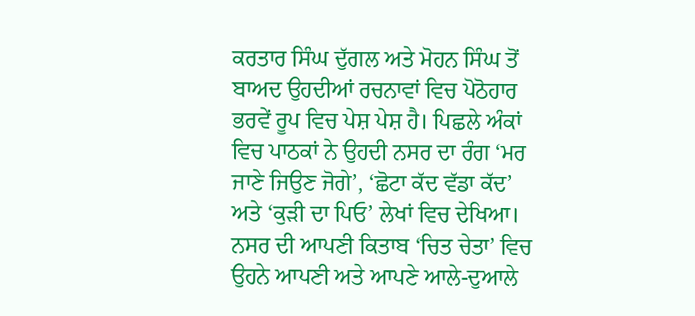ਕਰਤਾਰ ਸਿੰਘ ਦੁੱਗਲ ਅਤੇ ਮੋਹਨ ਸਿੰਘ ਤੋਂ ਬਾਅਦ ਉਹਦੀਆਂ ਰਚਨਾਵਾਂ ਵਿਚ ਪੋਠੋਹਾਰ ਭਰਵੇਂ ਰੂਪ ਵਿਚ ਪੇਸ਼ ਪੇਸ਼ ਹੈ। ਪਿਛਲੇ ਅੰਕਾਂ ਵਿਚ ਪਾਠਕਾਂ ਨੇ ਉਹਦੀ ਨਸਰ ਦਾ ਰੰਗ ‘ਮਰ ਜਾਣੇ ਜਿਉਣ ਜੋਗੇ’, ‘ਛੋਟਾ ਕੱਦ ਵੱਡਾ ਕੱਦ’ ਅਤੇ ‘ਕੁੜੀ ਦਾ ਪਿਓ’ ਲੇਖਾਂ ਵਿਚ ਦੇਖਿਆ। ਨਸਰ ਦੀ ਆਪਣੀ ਕਿਤਾਬ ‘ਚਿਤ ਚੇਤਾ’ ਵਿਚ ਉਹਨੇ ਆਪਣੀ ਅਤੇ ਆਪਣੇ ਆਲੇ-ਦੁਆਲੇ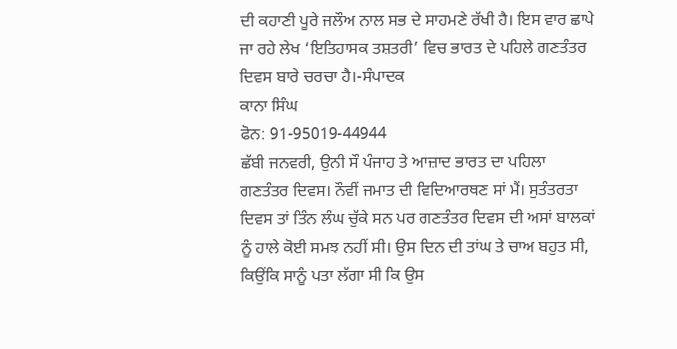ਦੀ ਕਹਾਣੀ ਪੂਰੇ ਜਲੌਅ ਨਾਲ ਸਭ ਦੇ ਸਾਹਮਣੇ ਰੱਖੀ ਹੈ। ਇਸ ਵਾਰ ਛਾਪੇ ਜਾ ਰਹੇ ਲੇਖ ‘ਇਤਿਹਾਸਕ ਤਸ਼ਤਰੀ’ ਵਿਚ ਭਾਰਤ ਦੇ ਪਹਿਲੇ ਗਣਤੰਤਰ ਦਿਵਸ ਬਾਰੇ ਚਰਚਾ ਹੈ।-ਸੰਪਾਦਕ
ਕਾਨਾ ਸਿੰਘ
ਫੋਨ: 91-95019-44944
ਛੱਬੀ ਜਨਵਰੀ, ਉਨੀ ਸੌ ਪੰਜਾਹ ਤੇ ਆਜ਼ਾਦ ਭਾਰਤ ਦਾ ਪਹਿਲਾ ਗਣਤੰਤਰ ਦਿਵਸ। ਨੌਵੀਂ ਜਮਾਤ ਦੀ ਵਿਦਿਆਰਥਣ ਸਾਂ ਮੈਂ। ਸੁਤੰਤਰਤਾ ਦਿਵਸ ਤਾਂ ਤਿੰਨ ਲੰਘ ਚੁੱਕੇ ਸਨ ਪਰ ਗਣਤੰਤਰ ਦਿਵਸ ਦੀ ਅਸਾਂ ਬਾਲਕਾਂ ਨੂੰ ਹਾਲੇ ਕੋਈ ਸਮਝ ਨਹੀਂ ਸੀ। ਉਸ ਦਿਨ ਦੀ ਤਾਂਘ ਤੇ ਚਾਅ ਬਹੁਤ ਸੀ, ਕਿਉਂਕਿ ਸਾਨੂੰ ਪਤਾ ਲੱਗਾ ਸੀ ਕਿ ਉਸ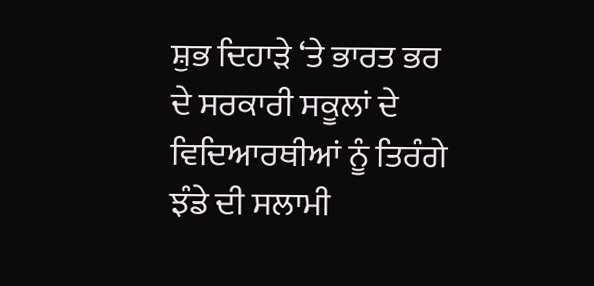ਸ਼ੁਭ ਦਿਹਾੜੇ ‘ਤੇ ਭਾਰਤ ਭਰ ਦੇ ਸਰਕਾਰੀ ਸਕੂਲਾਂ ਦੇ ਵਿਦਿਆਰਥੀਆਂ ਨੂੰ ਤਿਰੰਗੇ ਝੰਡੇ ਦੀ ਸਲਾਮੀ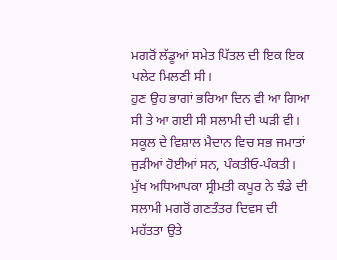ਮਗਰੋਂ ਲੱਡੂਆਂ ਸਮੇਤ ਪਿੱਤਲ ਦੀ ਇਕ ਇਕ ਪਲੇਟ ਮਿਲਣੀ ਸੀ।
ਹੁਣ ਉਹ ਭਾਗਾਂ ਭਰਿਆ ਦਿਨ ਵੀ ਆ ਗਿਆ ਸੀ ਤੇ ਆ ਗਈ ਸੀ ਸਲਾਮੀ ਦੀ ਘੜੀ ਵੀ। ਸਕੂਲ ਦੇ ਵਿਸ਼ਾਲ ਮੈਦਾਨ ਵਿਚ ਸਭ ਜਮਾਤਾਂ ਜੁੜੀਆਂ ਹੋਈਆਂ ਸਨ, ਪੰਕਤੀਓ-ਪੰਕਤੀ। ਮੁੱਖ ਅਧਿਆਪਕਾ ਸ੍ਰੀਮਤੀ ਕਪੂਰ ਨੇ ਝੰਡੇ ਦੀ ਸਲਾਮੀ ਮਗਰੋਂ ਗਣਤੰਤਰ ਦਿਵਸ ਦੀ ਮਹੱਤਤਾ ਉਤੇ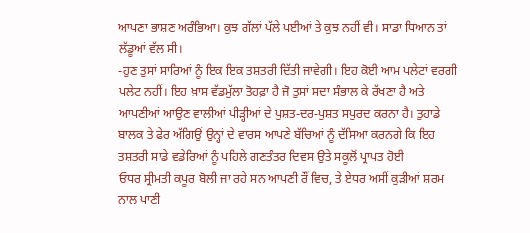ਆਪਣਾ ਭਾਸ਼ਣ ਅਰੰਭਿਆ। ਕੁਝ ਗੱਲਾਂ ਪੱਲੇ ਪਈਆਂ ਤੇ ਕੁਝ ਨਹੀਂ ਵੀ। ਸਾਡਾ ਧਿਆਨ ਤਾਂ ਲੱਡੂਆਂ ਵੱਲ ਸੀ।
-ਹੁਣ ਤੁਸਾਂ ਸਾਰਿਆਂ ਨੂੰ ਇਕ ਇਕ ਤਸ਼ਤਰੀ ਦਿੱਤੀ ਜਾਵੇਗੀ। ਇਹ ਕੋਈ ਆਮ ਪਲੇਟਾਂ ਵਰਗੀ ਪਲੇਟ ਨਹੀਂ। ਇਹ ਖ਼ਾਸ ਵੱਡਮੁੱਲਾ ਤੋਹਫ਼ਾ ਹੈ ਜੋ ਤੁਸਾਂ ਸਦਾ ਸੰਭਾਲ ਕੇ ਰੱਖਣਾ ਹੈ ਅਤੇ ਆਪਣੀਆਂ ਆਉਣ ਵਾਲੀਆਂ ਪੀੜ੍ਹੀਆਂ ਦੇ ਪੁਸ਼ਤ-ਦਰ-ਪੁਸ਼ਤ ਸਪੁਰਦ ਕਰਨਾ ਹੈ। ਤੁਹਾਡੇ ਬਾਲਕ ਤੇ ਫੇਰ ਅੱਗਿਉਂ ਉਨ੍ਹਾਂ ਦੇ ਵਾਰਸ ਆਪਣੇ ਬੱਚਿਆਂ ਨੂੰ ਦੱਸਿਆ ਕਰਨਗੇ ਕਿ ਇਹ ਤਸ਼ਤਰੀ ਸਾਡੇ ਵਡੇਰਿਆਂ ਨੂੰ ਪਹਿਲੇ ਗਣਤੰਤਰ ਦਿਵਸ ਉਤੇ ਸਕੂਲੋਂ ਪ੍ਰਾਪਤ ਹੋਈ
ਓਧਰ ਸ੍ਰੀਮਤੀ ਕਪੂਰ ਬੋਲੀ ਜਾ ਰਹੇ ਸਨ ਆਪਣੀ ਰੌਂ ਵਿਚ, ਤੇ ਏਧਰ ਅਸੀਂ ਕੁੜੀਆਂ ਸ਼ਰਮ ਨਾਲ ਪਾਣੀ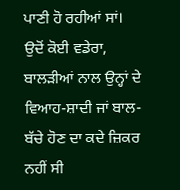ਪਾਣੀ ਹੋ ਰਹੀਆਂ ਸਾਂ। ਉਦੋਂ ਕੋਈ ਵਡੇਰਾ, ਬਾਲੜੀਆਂ ਨਾਲ ਉਨ੍ਹਾਂ ਦੇ ਵਿਆਹ-ਸ਼ਾਦੀ ਜਾਂ ਬਾਲ-ਬੱਚੇ ਹੋਣ ਦਾ ਕਦੇ ਜ਼ਿਕਰ ਨਹੀਂ ਸੀ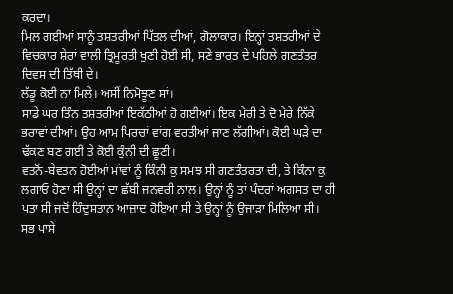ਕਰਦਾ।
ਮਿਲ ਗਈਆਂ ਸਾਨੂੰ ਤਸ਼ਤਰੀਆਂ ਪਿੱਤਲ ਦੀਆਂ, ਗੋਲਾਕਾਰ। ਇਨ੍ਹਾਂ ਤਸ਼ਤਰੀਆਂ ਦੇ ਵਿਚਕਾਰ ਸ਼ੇਰਾਂ ਵਾਲੀ ਤ੍ਰਿਮੂਰਤੀ ਖੁਣੀ ਹੋਈ ਸੀ, ਸਣੇ ਭਾਰਤ ਦੇ ਪਹਿਲੇ ਗਣਤੰਤਰ ਦਿਵਸ ਦੀ ਤਿੱਥੀ ਦੇ।
ਲੱਡੂ ਕੋਈ ਨਾ ਮਿਲੇ। ਅਸੀਂ ਨਿਮੋਝੂਣ ਸਾਂ।
ਸਾਡੇ ਘਰ ਤਿੰਨ ਤਸ਼ਤਰੀਆਂ ਇਕੱਠੀਆਂ ਹੋ ਗਈਆਂ। ਇਕ ਮੇਰੀ ਤੇ ਦੋ ਮੇਰੇ ਨਿੱਕੇ ਭਰਾਵਾਂ ਦੀਆਂ। ਉਹ ਆਮ ਪਿਰਚਾਂ ਵਾਂਗ ਵਰਤੀਆਂ ਜਾਣ ਲੱਗੀਆਂ। ਕੋਈ ਘੜੇ ਦਾ ਢੱਕਣ ਬਣ ਗਈ ਤੇ ਕੋਈ ਕੁੰਨੀ ਦੀ ਛੂਣੀ।
ਵਤਨੋਂ-ਬੇਵਤਨ ਹੋਈਆਂ ਮਾਂਵਾਂ ਨੂੰ ਕਿੰਨੀ ਕੁ ਸਮਝ ਸੀ ਗਣਤੰਤਰਤਾ ਦੀ, ਤੇ ਕਿੰਨਾ ਕੁ ਲਗਾਓ ਹੋਣਾ ਸੀ ਉਨ੍ਹਾਂ ਦਾ ਛੱਬੀ ਜਨਵਰੀ ਨਾਲ। ਉਨ੍ਹਾਂ ਨੂੰ ਤਾਂ ਪੰਦਰਾਂ ਅਗਸਤ ਦਾ ਹੀ ਪਤਾ ਸੀ ਜਦੋਂ ਹਿੰਦੁਸਤਾਨ ਆਜ਼ਾਦ ਹੋਇਆ ਸੀ ਤੇ ਉਨ੍ਹਾਂ ਨੂੰ ਉਜਾੜਾ ਮਿਲਿਆ ਸੀ।
ਸਭ ਪਾਸੇ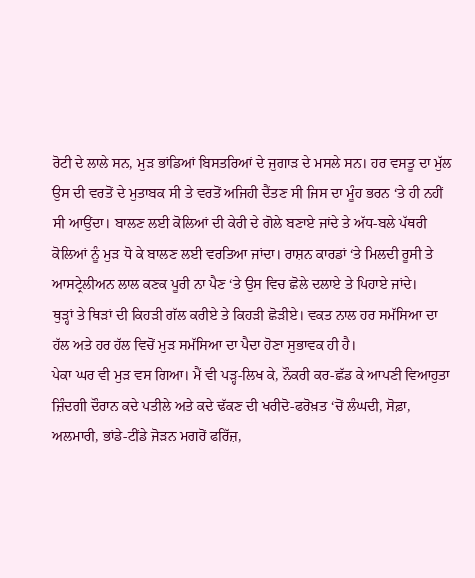ਰੋਟੀ ਦੇ ਲਾਲੇ ਸਨ, ਮੁੜ ਭਾਂਡਿਆਂ ਬਿਸਤਰਿਆਂ ਦੇ ਜੁਗਾੜ ਦੇ ਮਸਲੇ ਸਨ। ਹਰ ਵਸਤੂ ਦਾ ਮੁੱਲ ਉਸ ਦੀ ਵਰਤੋਂ ਦੇ ਮੁਤਾਬਕ ਸੀ ਤੇ ਵਰਤੋਂ ਅਜਿਹੀ ਦੈਂਤਣ ਸੀ ਜਿਸ ਦਾ ਮੂੰਹ ਭਰਨ ‘ਤੇ ਹੀ ਨਹੀਂ ਸੀ ਆਉਂਦਾ। ਬਾਲਣ ਲਈ ਕੋਲਿਆਂ ਦੀ ਕੇਰੀ ਦੇ ਗੋਲੇ ਬਣਾਏ ਜਾਂਦੇ ਤੇ ਅੱਧ-ਬਲੇ ਪੱਥਰੀ ਕੋਲਿਆਂ ਨੂੰ ਮੁੜ ਧੋ ਕੇ ਬਾਲਣ ਲਈ ਵਰਤਿਆ ਜਾਂਦਾ। ਰਾਸ਼ਨ ਕਾਰਡਾਂ ‘ਤੇ ਮਿਲਦੀ ਰੂਸੀ ਤੇ ਆਸਟ੍ਰੇਲੀਅਨ ਲਾਲ ਕਣਕ ਪੂਰੀ ਨਾ ਪੈਣ ‘ਤੇ ਉਸ ਵਿਚ ਛੋਲੇ ਦਲਾਏ ਤੇ ਪਿਹਾਏ ਜਾਂਦੇ।
ਥੁੜ੍ਹਾਂ ਤੇ ਥਿੜਾਂ ਦੀ ਕਿਹੜੀ ਗੱਲ ਕਰੀਏ ਤੇ ਕਿਹੜੀ ਛੋੜੀਏ। ਵਕਤ ਨਾਲ ਹਰ ਸਮੱਸਿਆ ਦਾ ਹੱਲ ਅਤੇ ਹਰ ਹੱਲ ਵਿਚੋਂ ਮੁੜ ਸਮੱਸਿਆ ਦਾ ਪੈਦਾ ਹੋਣਾ ਸੁਭਾਵਕ ਹੀ ਹੈ।
ਪੇਕਾ ਘਰ ਵੀ ਮੁੜ ਵਸ ਗਿਆ। ਮੈਂ ਵੀ ਪੜ੍ਹ-ਲਿਖ ਕੇ, ਨੌਕਰੀ ਕਰ-ਛੱਡ ਕੇ ਆਪਣੀ ਵਿਆਹੁਤਾ ਜ਼ਿੰਦਗੀ ਦੌਰਾਨ ਕਦੇ ਪਤੀਲੇ ਅਤੇ ਕਦੇ ਢੱਕਣ ਦੀ ਖਰੀਦੋ-ਫਰੋਖ਼ਤ ‘ਚੋਂ ਲੰਘਦੀ, ਸੋਫ਼ਾ, ਅਲਮਾਰੀ, ਭਾਂਡੇ-ਟੀਂਡੇ ਜੋੜਨ ਮਗਰੋਂ ਫਰਿੱਜ਼,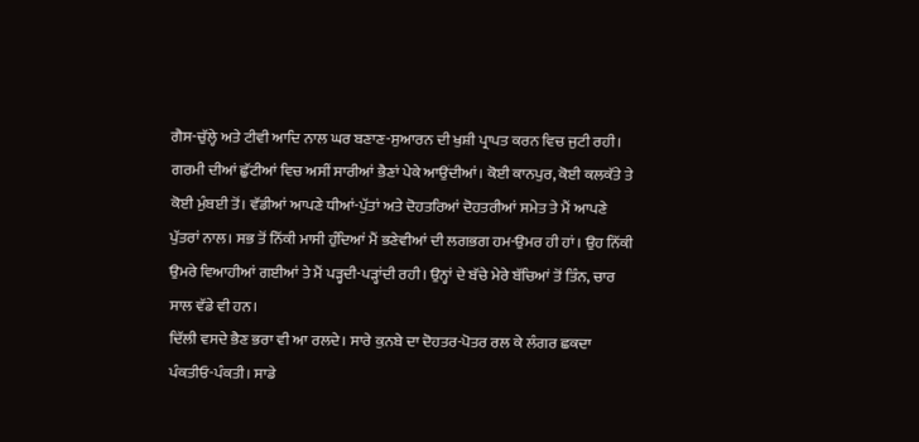ਗੈਸ-ਚੁੱਲ੍ਹੇ ਅਤੇ ਟੀਵੀ ਆਦਿ ਨਾਲ ਘਰ ਬਣਾਣ-ਸੁਆਰਨ ਦੀ ਖੁਸ਼ੀ ਪ੍ਰਾਪਤ ਕਰਨ ਵਿਚ ਜੁਟੀ ਰਹੀ।
ਗਰਮੀ ਦੀਆਂ ਛੁੱਟੀਆਂ ਵਿਚ ਅਸੀਂ ਸਾਰੀਆਂ ਭੈਣਾਂ ਪੇਕੇ ਆਉਂਦੀਆਂ। ਕੋਈ ਕਾਨਪੁਰ, ਕੋਈ ਕਲਕੱਤੇ ਤੇ ਕੋਈ ਮੁੰਬਈ ਤੋਂ। ਵੱਡੀਆਂ ਆਪਣੇ ਧੀਆਂ-ਪੁੱਤਾਂ ਅਤੇ ਦੋਹਤਰਿਆਂ ਦੋਹਤਰੀਆਂ ਸਮੇਤ ਤੇ ਮੈਂ ਆਪਣੇ ਪੁੱਤਰਾਂ ਨਾਲ। ਸਭ ਤੋਂ ਨਿੱਕੀ ਮਾਸੀ ਹੁੰਦਿਆਂ ਮੈਂ ਭਣੇਵੀਆਂ ਦੀ ਲਗਭਗ ਹਮ-ਉਮਰ ਹੀ ਹਾਂ। ਉਹ ਨਿੱਕੀ ਉਮਰੇ ਵਿਆਹੀਆਂ ਗਈਆਂ ਤੇ ਮੈਂ ਪੜ੍ਹਦੀ-ਪੜ੍ਹਾਂਦੀ ਰਹੀ। ਉਨ੍ਹਾਂ ਦੇ ਬੱਚੇ ਮੇਰੇ ਬੱਚਿਆਂ ਤੋਂ ਤਿੰਨ, ਚਾਰ ਸਾਲ ਵੱਡੇ ਵੀ ਹਨ।
ਦਿੱਲੀ ਵਸਦੇ ਭੈਣ ਭਰਾ ਵੀ ਆ ਰਲਦੇ। ਸਾਰੇ ਕੁਨਬੇ ਦਾ ਦੋਹਤਰ-ਪੋਤਰ ਰਲ ਕੇ ਲੰਗਰ ਛਕਦਾ ਪੰਕਤੀਓ-ਪੰਕਤੀ। ਸਾਡੇ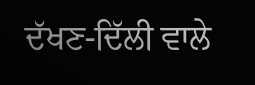ਦੱਖਣ-ਦਿੱਲੀ ਵਾਲੇ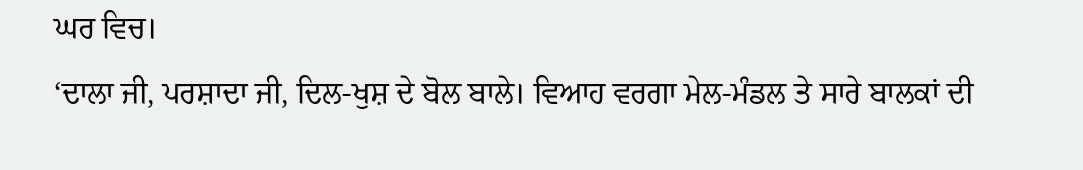ਘਰ ਵਿਚ।
‘ਦਾਲਾ ਜੀ, ਪਰਸ਼ਾਦਾ ਜੀ, ਦਿਲ-ਖੁਸ਼ ਦੇ ਬੋਲ ਬਾਲੇ। ਵਿਆਹ ਵਰਗਾ ਮੇਲ-ਮੰਡਲ ਤੇ ਸਾਰੇ ਬਾਲਕਾਂ ਦੀ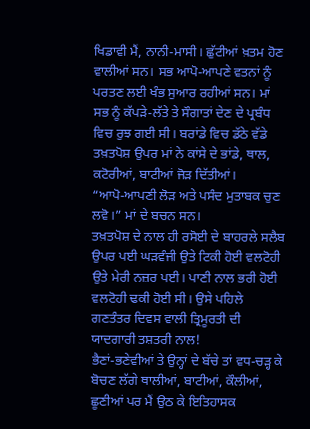ਖਿਡਾਵੀ ਮੈਂ, ਨਾਨੀ-ਮਾਸੀ। ਛੁੱਟੀਆਂ ਖ਼ਤਮ ਹੋਣ ਵਾਲੀਆਂ ਸਨ। ਸਭ ਆਪੋ-ਆਪਣੇ ਵਤਨਾਂ ਨੂੰ ਪਰਤਣ ਲਈ ਖੰਭ ਸੁਆਰ ਰਹੀਆਂ ਸਨ। ਮਾਂ ਸਭ ਨੂੰ ਕੱਪੜੇ-ਲੱਤੇ ਤੇ ਸੌਗਾਤਾਂ ਦੇਣ ਦੇ ਪ੍ਰਬੰਧ ਵਿਚ ਰੁਝ ਗਈ ਸੀ। ਬਰਾਂਡੇ ਵਿਚ ਡੱਠੇ ਵੱਡੇ ਤਖ਼ਤਪੋਸ਼ ਉਪਰ ਮਾਂ ਨੇ ਕਾਂਸੇ ਦੇ ਭਾਂਡੇ, ਥਾਲ, ਕਟੋਰੀਆਂ, ਬਾਟੀਆਂ ਜੋੜ ਦਿੱਤੀਆਂ।
“ਆਪੋ-ਆਪਣੀ ਲੋੜ ਅਤੇ ਪਸੰਦ ਮੁਤਾਬਕ ਚੁਣ ਲਵੋ।” ਮਾਂ ਦੇ ਬਚਨ ਸਨ।
ਤਖ਼ਤਪੋਸ਼ ਦੇ ਨਾਲ ਹੀ ਰਸੋਈ ਦੇ ਬਾਹਰਲੇ ਸਲੈਬ ਉਪਰ ਪਈ ਘੜਵੰਜੀ ਉਤੇ ਟਿਕੀ ਹੋਈ ਵਲਟੋਹੀ ਉਤੇ ਮੇਰੀ ਨਜ਼ਰ ਪਈ। ਪਾਣੀ ਨਾਲ ਭਰੀ ਹੋਈ ਵਲਟੋਹੀ ਢਕੀ ਹੋਈ ਸੀ। ਉਸੇ ਪਹਿਲੇ ਗਣਤੰਤਰ ਦਿਵਸ ਵਾਲੀ ਤ੍ਰਿਮੂਰਤੀ ਦੀ ਯਾਦਗਾਰੀ ਤਸ਼ਤਰੀ ਨਾਲ!
ਭੈਣਾਂ-ਭਣੇਵੀਆਂ ਤੇ ਉਨ੍ਹਾਂ ਦੇ ਬੱਚੇ ਤਾਂ ਵਧ-ਚੜ੍ਹ ਕੇ ਬੋਚਣ ਲੱਗੇ ਥਾਲੀਆਂ, ਬਾਟੀਆਂ, ਕੌਲੀਆਂ, ਛੂਣੀਆਂ ਪਰ ਮੈਂ ਉਠ ਕੇ ਇਤਿਹਾਸਕ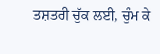ਤਸ਼ਤਰੀ ਚੁੱਕ ਲਈ, ਚੁੰਮ ਕੇ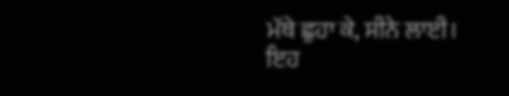ਮੱਥੇ ਛੁਹਾ ਕੇ, ਸੀਨੇ ਲਾਈ।
ਇਹ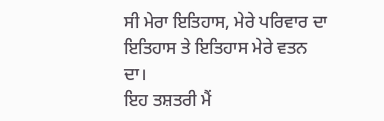ਸੀ ਮੇਰਾ ਇਤਿਹਾਸ, ਮੇਰੇ ਪਰਿਵਾਰ ਦਾ ਇਤਿਹਾਸ ਤੇ ਇਤਿਹਾਸ ਮੇਰੇ ਵਤਨ ਦਾ।
ਇਹ ਤਸ਼ਤਰੀ ਮੈਂ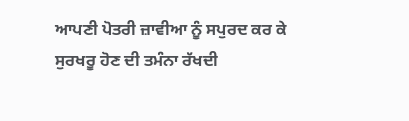ਆਪਣੀ ਪੋਤਰੀ ਜ਼ਾਵੀਆ ਨੂੰ ਸਪੁਰਦ ਕਰ ਕੇ ਸੁਰਖਰੂ ਹੋਣ ਦੀ ਤਮੰਨਾ ਰੱਖਦੀ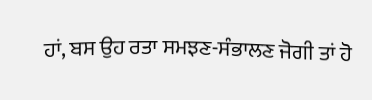ਹਾਂ, ਬਸ ਉਹ ਰਤਾ ਸਮਝਣ-ਸੰਭਾਲਣ ਜੋਗੀ ਤਾਂ ਹੋ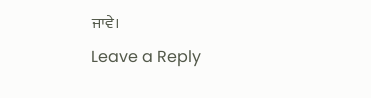ਜਾਵੇ।
Leave a Reply